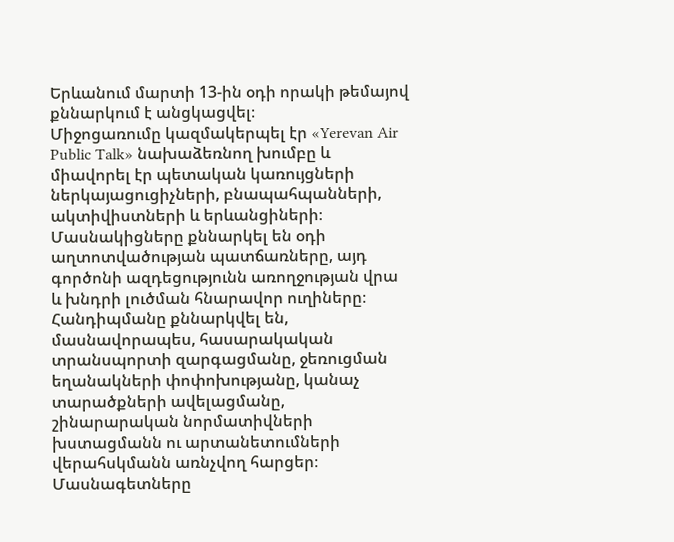Երևանում մարտի 13-ին օդի որակի թեմայով քննարկում է անցկացվել։
Միջոցառումը կազմակերպել էր «Yerevan Air Public Talk» նախաձեռնող խումբը և միավորել էր պետական կառույցների ներկայացուցիչների, բնապահպանների, ակտիվիստների և երևանցիների։
Մասնակիցները քննարկել են օդի աղտոտվածության պատճառները, այդ գործոնի ազդեցությունն առողջության վրա և խնդրի լուծման հնարավոր ուղիները։
Հանդիպմանը քննարկվել են, մասնավորապես, հասարակական տրանսպորտի զարգացմանը, ջեռուցման եղանակների փոփոխությանը, կանաչ տարածքների ավելացմանը, շինարարական նորմատիվների խստացմանն ու արտանետումների վերահսկմանն առնչվող հարցեր։
Մասնագետները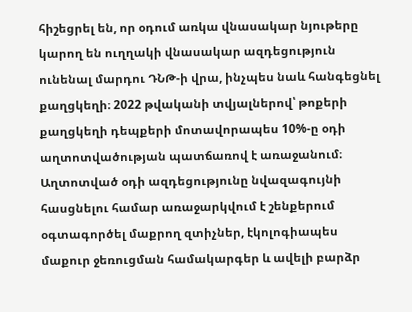հիշեցրել են, որ օդում առկա վնասակար նյութերը կարող են ուղղակի վնասակար ազդեցություն ունենալ մարդու ԴՆԹ-ի վրա, ինչպես նաև հանգեցնել քաղցկեղի։ 2022 թվականի տվյալներով՝ թոքերի քաղցկեղի դեպքերի մոտավորապես 10%-ը օդի աղտոտվածության պատճառով է առաջանում։
Աղտոտված օդի ազդեցությունը նվազագույնի հասցնելու համար առաջարկվում է շենքերում օգտագործել մաքրող զտիչներ, էկոլոգիապես մաքուր ջեռուցման համակարգեր և ավելի բարձր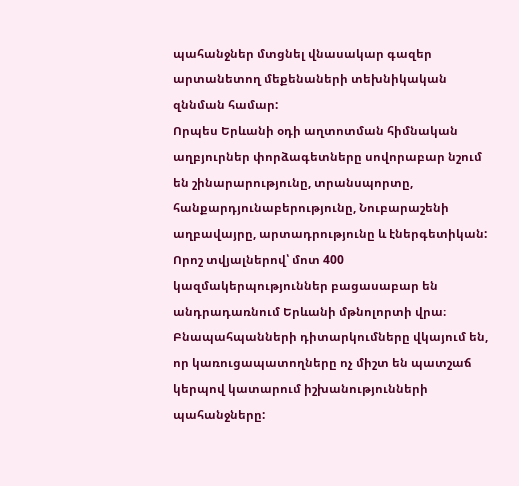պահանջներ մտցնել վնասակար գազեր արտանետող մեքենաների տեխնիկական զննման համար:
Որպես Երևանի օդի աղտոտման հիմնական աղբյուրներ փորձագետները սովորաբար նշում են շինարարությունը, տրանսպորտը, հանքարդյունաբերությունը, Նուբարաշենի աղբավայրը, արտադրությունը և էներգետիկան:
Որոշ տվյալներով՝ մոտ 400 կազմակերպություններ բացասաբար են անդրադառնում Երևանի մթնոլորտի վրա։
Բնապահպանների դիտարկումները վկայում են, որ կառուցապատողները ոչ միշտ են պատշաճ կերպով կատարում իշխանությունների պահանջները: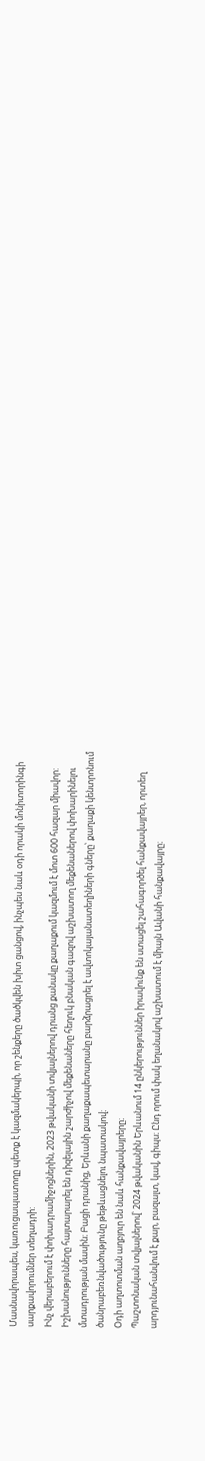Մասնավորապես, կառուցապատողը պետք է կազմակերպի, որ շենքերը ծածկվեն խիտ ցանցով, ինչպես նաև օդի որակի մոնիտորինգի սարքավորումներ տեղադրի:
Ինչ վերաբերում է փոխադրամիջոցներին, 2023 թվականի տվյալներով դրանց քանակը քաղաքում կազմում է մոտ 600 հազար միավոր: Իշխանությունները հայտարարել են դիզելային շարժիչով մեքենաները հեղուկ բնական գազով աշխատող մեքենաներով փոխարինելու մտադրության մասին։ Բացի դրանից, Երևանի քաղաքապետարանը բարձրացրել է ավտոկայանատեղիների գները՝ քաղաքի կենտրոնում ծանրաբեռնվածությունը թեթևացնելու նպատակով։
Օդի աղտոտման աղբյուր են նաև հանքավայրերը։
Պաշտոնական տվյալներով՝ 2024 թվականին Երևանում 14 ընկերություններ իրավունք են ստացել շահագործել հանքավայրեր, որտեղ արդյունահանվում է քար, բազալտ, կավ, գիպս։ Ընդ որում փակ եղանակով աշխատում է միայն Ավանի հանքավայրը։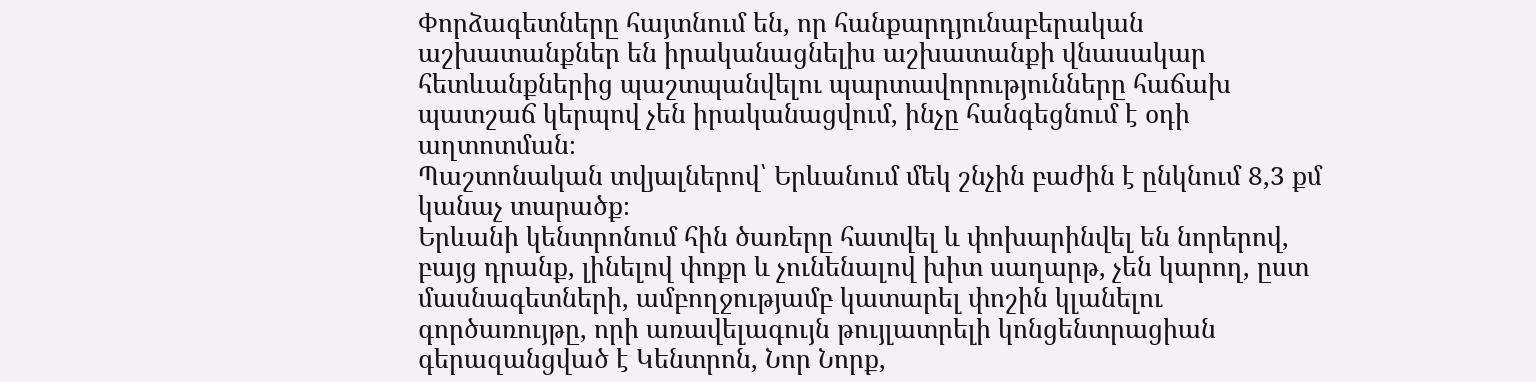Փորձագետները հայտնում են, որ հանքարդյունաբերական աշխատանքներ են իրականացնելիս աշխատանքի վնասակար հետևանքներից պաշտպանվելու պարտավորությունները հաճախ պատշաճ կերպով չեն իրականացվում, ինչը հանգեցնում է օդի աղտոտման։
Պաշտոնական տվյալներով՝ Երևանում մեկ շնչին բաժին է ընկնում 8,3 քմ կանաչ տարածք։
Երևանի կենտրոնում հին ծառերը հատվել և փոխարինվել են նորերով, բայց դրանք, լինելով փոքր և չունենալով խիտ սաղարթ, չեն կարող, ըստ մասնագետների, ամբողջությամբ կատարել փոշին կլանելու գործառույթը, որի առավելագույն թույլատրելի կոնցենտրացիան գերազանցված է Կենտրոն, Նոր Նորք,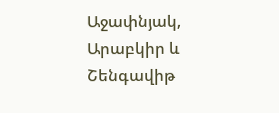Աջափնյակ, Արաբկիր և Շենգավիթ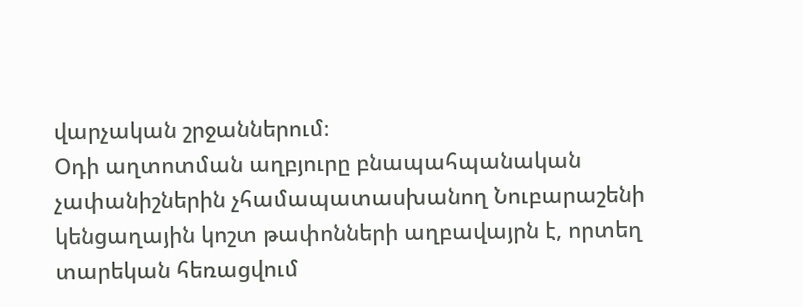վարչական շրջաններում։
Օդի աղտոտման աղբյուրը բնապահպանական չափանիշներին չհամապատասխանող Նուբարաշենի կենցաղային կոշտ թափոնների աղբավայրն է, որտեղ տարեկան հեռացվում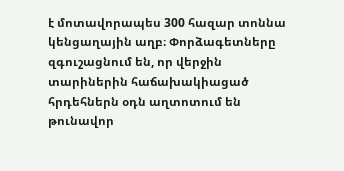է մոտավորապես 300 հազար տոննա կենցաղային աղբ։ Փորձագետները զգուշացնում են, որ վերջին տարիներին հաճախակիացած հրդեհներն օդն աղտոտում են թունավոր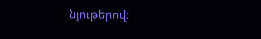նյութերով։